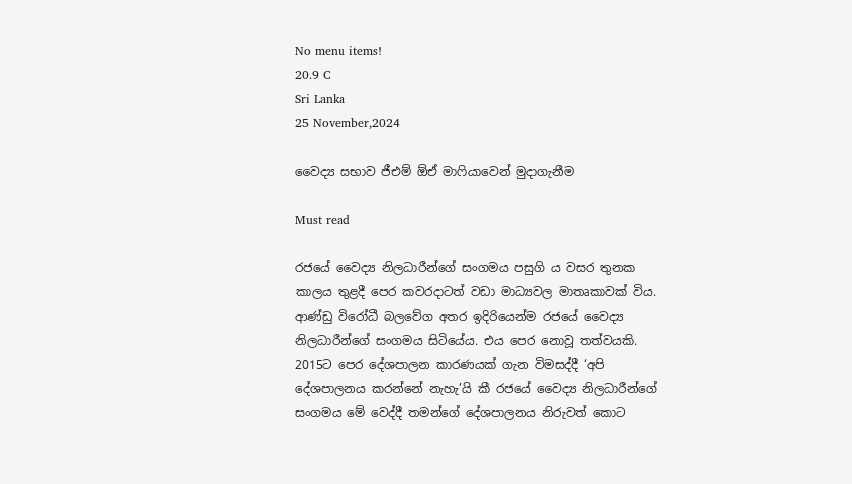No menu items!
20.9 C
Sri Lanka
25 November,2024

වෛද්‍ය සභාව ජීඑම් ඕඒ මාෆියාවෙන් මුදාගැනීම

Must read

රජයේ වෛද්‍ය නිලධාරීන්ගේ සංගමය පසුගි ය වසර තුනක කාලය තුළදී පෙර කවරදාටත් වඩා මාධ්‍යවල මාතෘකාවක් විය. ආණ්ඩු විරෝධී බලවේග අතර ඉදිරියෙන්ම රජයේ වෛද්‍ය නිලධාරීන්ගේ සංගමය සිටියේය. එය පෙර නොවූ තත්වයකි. 2015ට පෙර දේශපාලන කාරණයක් ගැන විමසද්දී ‘අපි දේශපාලනය කරන්නේ නැහැ’යි කී රජයේ වෛද්‍ය නිලධාරීන්ගේ සංගමය මේ වෙද්දී තමන්ගේ දේශපාලනය නිරුවත් කොට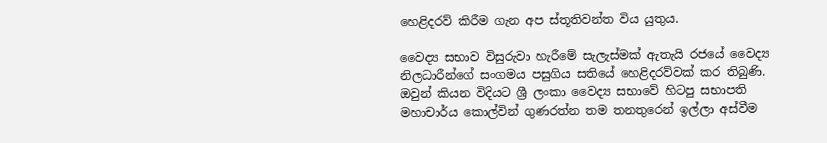හෙළිදරව් කිරීම ගැන අප ස්තූතිවන්ත විය යුතුය.

වෛද්‍ය සභාව විසුරුවා හැරීමේ සැලැස්මක් ඇතැයි රජයේ වෛද්‍ය නිලධාරීන්ගේ සංගමය පසුගිය සතියේ හෙළිදරව්වක් කර තිබුණි. ඔවුන් කියන විදියට ශ්‍රී ලංකා වෛද්‍ය සභාවේ හිටපු සභාපති මහාචාර්ය කොල්වින් ගුණරත්න තම තනතුරෙන් ඉල්ලා අස්වීම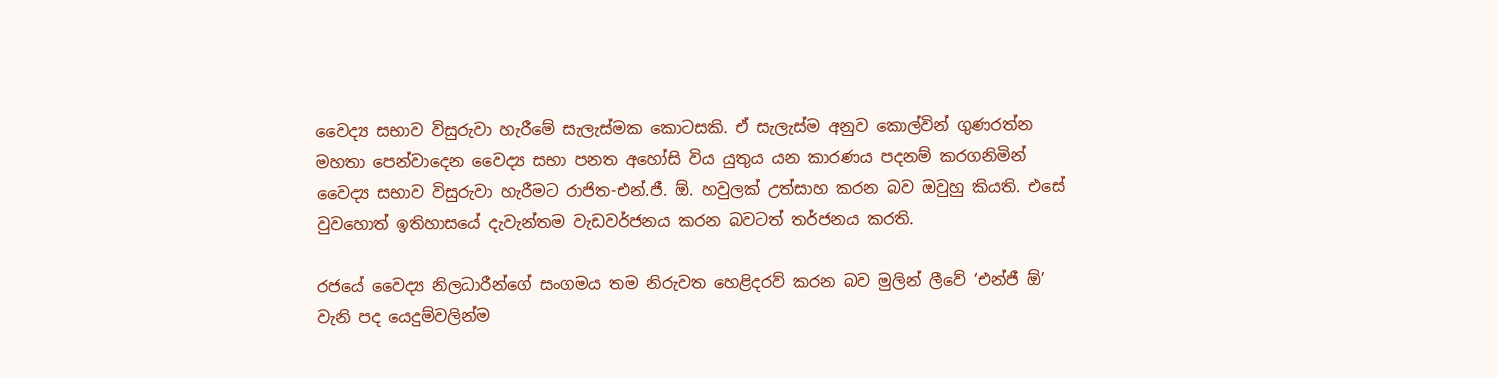වෛද්‍ය සභාව විසුරුවා හැරීමේ සැලැස්මක කොටසකි. ඒ සැලැස්ම අනුව කොල්වින් ගුණරත්න මහතා පෙන්වාදෙන වෛද්‍ය සභා පනත අහෝසි විය යුතුය යන කාරණය පදනම් කරගනිමින් වෛද්‍ය සභාව විසුරුවා හැරීමට රාජිත-එන්.ජී. ඕ. හවුලක් උත්සාහ කරන බව ඔවුහු කියති. එසේ වුවහොත් ඉතිහාසයේ දැවැන්තම වැඩවර්ජනය කරන බවටත් තර්ජනය කරති.

රජයේ වෛද්‍ය නිලධාරීන්ගේ සංගමය තම නිරුවත හෙළිදරව් කරන බව මුලින් ලීවේ ‘එන්ජී ඕ’ වැනි පද යෙදුම්වලින්ම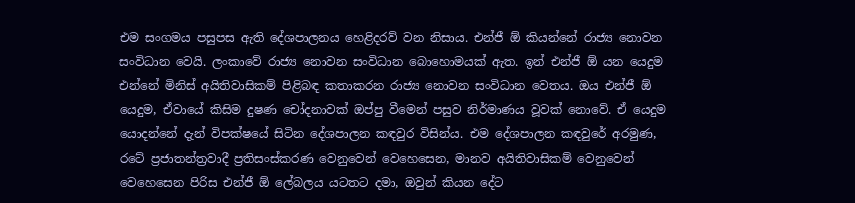එම සංගමය පසුපස ඇති දේශපාලනය හෙළිදරව් වන නිසාය. එන්ජී ඕ කියන්නේ රාජ්‍ය නොවන සංවිධාන වෙයි. ලංකාවේ රාජ්‍ය නොවන සංවිධාන බොහොමයක් ඇත. ඉන් එන්ජී ඕ යන යෙදුම එන්නේ මිනිස් අයිතිවාසිකම් පිළිබඳ කතාකරන රාජ්‍ය නොවන සංවිධාන වෙතය. ඔය එන්ජී ඕ යෙදුම, ඒවායේ කිසිම දුෂණ චෝදනාවක් ඔප්පු වීමෙන් පසුව නිර්මාණය වූවක් නොවේ. ඒ යෙදුම යොදන්නේ දැන් විපක්ෂයේ සිටින දේශපාලන කඳවුර විසින්ය. එම දේශපාලන කඳවුරේ අරමුණ, රටේ ප්‍රජාතන්ත්‍රවාදී ප්‍රතිසංස්කරණ වෙනුවෙන් වෙහෙසෙන, මානව අයිතිවාසිකම් වෙනුවෙන් වෙහෙසෙන පිරිස එන්ජී ඕ ලේබලය යටතට දමා, ඔවුන් කියන දේට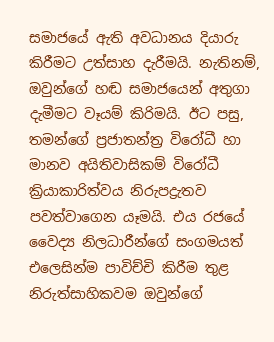සමාජයේ ඇති අවධානය දියාරු කිරීමට උත්සාහ දැරීමයි. නැතිනම්, ඔවුන්ගේ හඬ සමාජයෙන් අතුගා දැමීමට වෑයම් කිරිමයි. ඊට පසු, තමන්ගේ ප්‍රජාතන්ත්‍ර විරෝධී හා මානව අයිතිවාසිකම් විරෝධී ක්‍රියාකාරිත්වය නිරුපද්‍රැතව පවත්වාගෙන යෑමයි. එය රජයේ වෛද්‍ය නිලධාරීන්ගේ සංගමයත් එලෙසින්ම පාවිච්චි කිරීම තුළ නිරුත්සාහිකවම ඔවුන්ගේ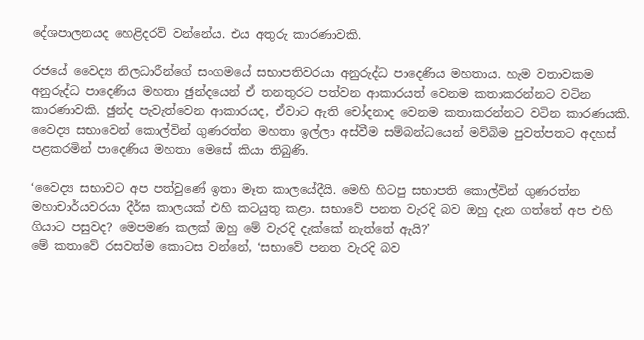දේශපාලනයද හෙළිදරව් වන්නේය. එය අතුරු කාරණාවකි.

රජයේ වෛද්‍ය නිලධාරීන්ගේ සංගමයේ සභාපතිවරයා අනුරුද්ධ පාදෙණිය මහතාය. හැම වතාවකම අනුරුද්ධ පාදෙණිය මහතා ඡුන්දයෙන් ඒ තනතුරට පත්වන ආකාරයත් වෙනම කතාකරන්නට වටින කාරණාවකි. ඡුන්ද පැවැත්වෙන ආකාරයද, ඒවාට ඇති චෝදනාද වෙනම කතාකරන්නට වටින කාරණයකි. වෛද්‍ය සභාවෙන් කොල්වින් ගුණරත්න මහතා ඉල්ලා අස්වීම සම්බන්ධයෙන් මව්බිම පුවත්පතට අදහස් පළකරමින් පාදෙණිය මහතා මෙසේ කියා තිබුණි.

‘වෛද්‍ය සභාවට අප පත්වුණේ ඉතා මෑත කාලයේදීයි. මෙහි හිටපු සභාපති කොල්වින් ගුණරත්න මහාචාර්යවරයා දීර්ඝ කාලයක් එහි කටයුතු කළා. සභාවේ පනත වැරදි බව ඔහු දැන ගත්තේ අප එහි ගියාට පසුවද? මෙපමණ කලක් ඔහු මේ වැරදි දැක්කේ නැත්තේ ඇයි?’
මේ කතාවේ රසවත්ම කොටස වන්නේ, ‘සභාවේ පනත වැරදි බව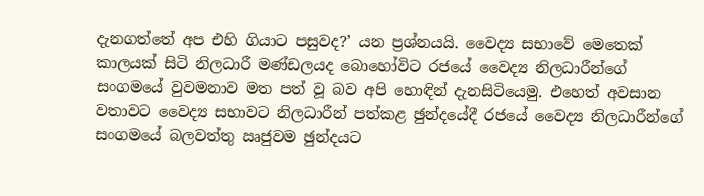දැනගත්තේ අප එහි ගියාට පසුවද?’ යන ප්‍රශ්නයයි. වෛද්‍ය සභාවේ මෙතෙක් කාලයක් සිටි නිලධාරී මණ්ඩලයද බොහෝවිට රජයේ වෛද්‍ය නිලධාරීන්ගේ සංගමයේ වුවමනාව මත පත් වූ බව අපි හොඳින් දැනසිටියෙමු. එහෙත් අවසාන වතාවට වෛද්‍ය සභාවට නිලධාරීන් පත්කළ ඡුන්දයේදී රජයේ වෛද්‍ය නිලධාරීන්ගේ සංගමයේ බලවත්තු ඍජුවම ඡුන්දයට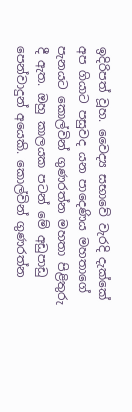ඉදිරිපත් වූහ. වෛද්‍ය සභාවේ වැරදි දැක්කේ අප ගියාට පසුවද යන පාදෙණිය මහතාගේ පැනයට කොල්වින් ගුණරත්න මහතා පිළිතුරු දී ඇත. ඔහු කාලයක පටන් මේ අඩුපාඩු පෙන්වාදුන් අයෙකි. කොල්වින් ගුණරත්න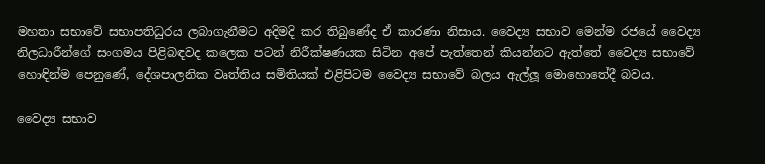මහතා සභාවේ සභාපතිධුරය ලබාගැනීමට අදිමදි කර තිබුණේද ඒ කාරණා නිසාය. වෛද්‍ය සභාව මෙන්ම රජයේ වෛද්‍ය නිලධාරීන්ගේ සංගමය පිළිබඳවද කලෙක පටන් නිරීක්ෂණයක සිටින අපේ පැත්තෙන් කියන්නට ඇත්තේ වෛද්‍ය සභාවේ හොඳින්ම පෙනුණේ, දේශපාලනික වෘත්තිය සමිතියක් එළිපිටම වෛද්‍ය සභාවේ බලය ඇල්ලූ මොහොතේදී බවය.

වෛද්‍ය සභාව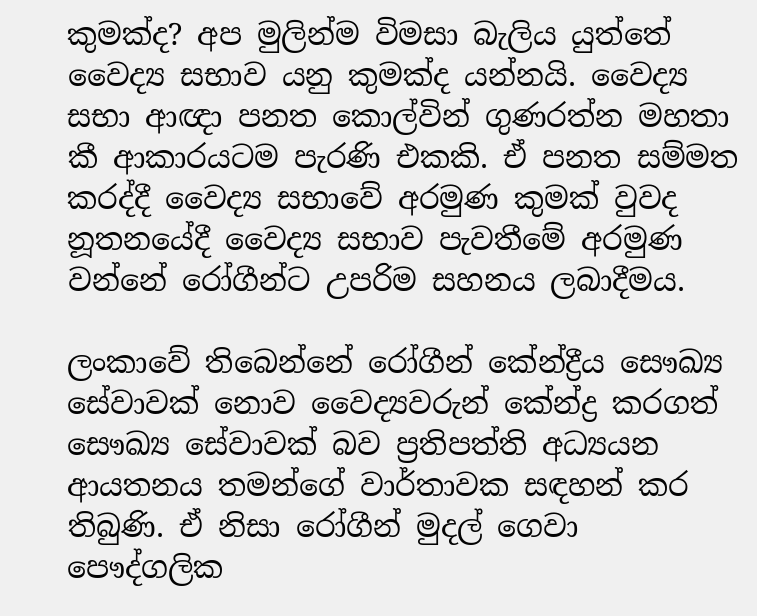කුමක්ද? අප මුලින්ම විමසා බැලිය යුත්තේ වෛද්‍ය සභාව යනු කුමක්ද යන්නයි. වෛද්‍ය සභා ආඥා පනත කොල්වින් ගුණරත්න මහතා කී ආකාරයටම පැරණි එකකි. ඒ පනත සම්මත කරද්දී වෛද්‍ය සභාවේ අරමුණ කුමක් වුවද නූතනයේදී වෛද්‍ය සභාව පැවතීමේ අරමුණ වන්නේ රෝගීන්ට උපරිම සහනය ලබාදීමය.

ලංකාවේ තිබෙන්නේ රෝගීන් කේන්ද්‍රීය සෞඛ්‍ය සේවාවක් නොව වෛද්‍යවරුන් කේන්ද්‍ර කරගත් සෞඛ්‍ය සේවාවක් බව ප්‍රතිපත්ති අධ්‍යයන ආයතනය තමන්ගේ වාර්තාවක සඳහන් කර තිබුණි. ඒ නිසා රෝගීන් මුදල් ගෙවා පෞද්ගලික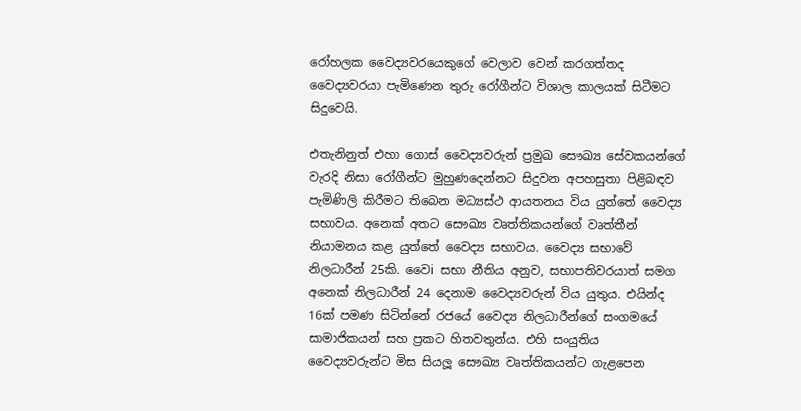රෝහලක වෛද්‍යවරයෙකුගේ වෙලාව වෙන් කරගත්තද වෛද්‍යවරයා පැමිණෙන තුරු රෝගීන්ට විශාල කාලයක් සිටීමට සිදුවෙයි.

එතැනිනුත් එහා ගොස් වෛද්‍යවරුන් ප්‍රමුඛ සෞඛ්‍ය සේවකයන්ගේ වැරදි නිසා රෝගීන්ට මුහුණදෙන්නට සිදුවන අපහසුතා පිළිබඳව පැමිණිලි කිරීමට තිබෙන මධ්‍යස්ථ ආයතනය විය යුත්තේ වෛද්‍ය සභාවය. අනෙක් අතට සෞඛ්‍ය වෘත්තිකයන්ගේ වෘත්තීන් නියාමනය කළ යුත්තේ වෛද්‍ය සභාවය. වෛද්‍ය සභාවේ නිලධාරීන් 25කි. වෛi සභා නීතිය අනුව, සභාපතිවරයාත් සමග අනෙක් නිලධාරීන් 24 දෙනාම වෛද්‍යවරුන් විය යුතුය. එයින්ද 16ක් පමණ සිටින්නේ රජයේ වෛද්‍ය නිලධාරීන්ගේ සංගමයේ සාමාජිකයන් සහ ප්‍රකට හිතවතුන්ය. එහි සංයුතිය වෛද්‍යවරුන්ට මිස සියලූ‍ සෞඛ්‍ය වෘත්තිකයන්ට ගැළපෙන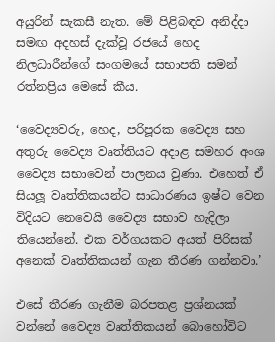අයුරින් සැකසී නැත. මේ පිළිබඳව අනිද්දා සමඟ අදහස් දැක්වූ රජයේ හෙද නිලධාරීන්ගේ සංගමයේ සභාපති සමන් රත්නප්‍රිය මෙසේ කීය.

‘වෛද්‍යවරු, හෙද, පරිපූරක වෛද්‍ය සහ අතුරු වෛද්‍ය වෘත්තියට අදාළ සමහර අංශ වෛද්‍ය සභාවෙන් පාලනය වුණා. එහෙත් ඒ සියලූ‍ වෘත්තිකයන්ට සාධාරණය ඉෂ්ට වෙන විදියට නෙවෙයි වෛද්‍ය සභාව හැදිලා තියෙන්නේ. එක වර්ගයකට අයත් පිරිසක් අනෙක් වෘත්තිකයන් ගැන තීරණ ගන්නවා.’

එසේ තීරණ ගැනීම බරපතළ ප්‍රශ්නයක් වන්නේ වෛද්‍ය වෘත්තිකයන් බොහෝවිට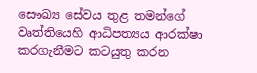සෞඛ්‍ය සේවය තුළ තමන්ගේ වෘත්තියෙහි ආධිපත්‍යය ආරක්ෂා කරගැනීමට කටයුතු කරන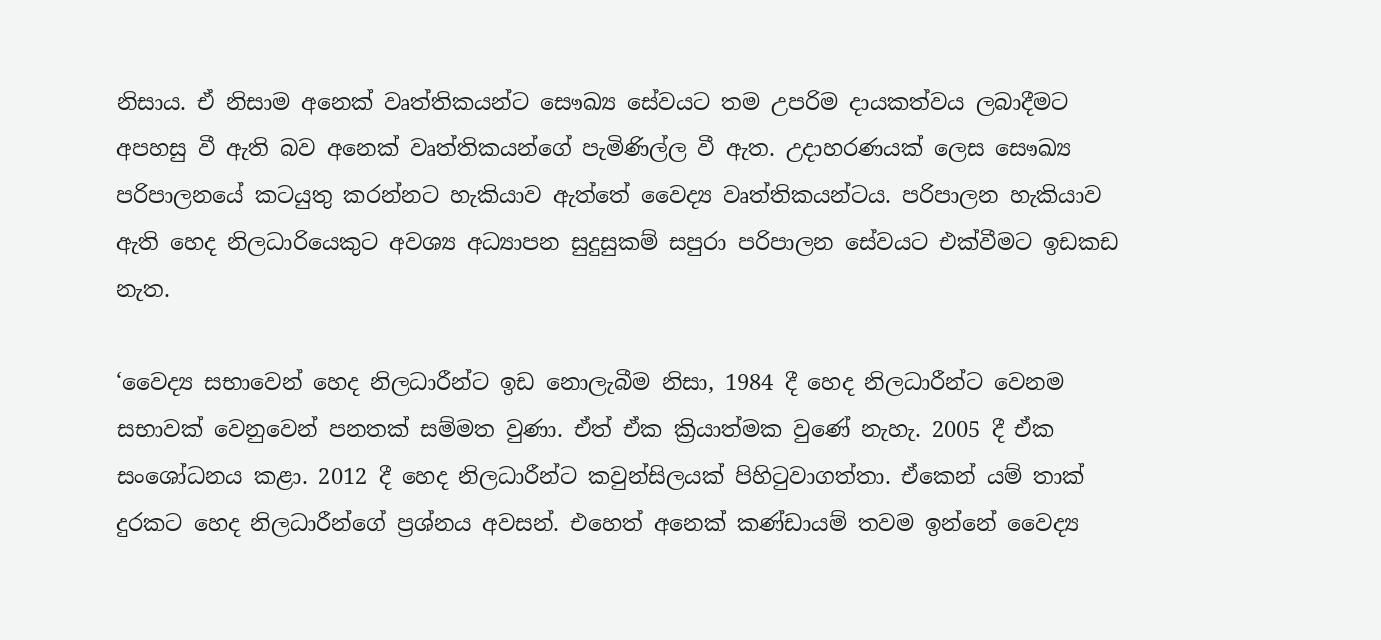නිසාය. ඒ නිසාම අනෙක් වෘත්තිකයන්ට සෞඛ්‍ය සේවයට තම උපරිම දායකත්වය ලබාදීමට අපහසු වී ඇති බව අනෙක් වෘත්තිකයන්ගේ පැමිණිල්ල වී ඇත. උදාහරණයක් ලෙස සෞඛ්‍ය පරිපාලනයේ කටයුතු කරන්නට හැකියාව ඇත්තේ වෛද්‍ය වෘත්තිකයන්ටය. පරිපාලන හැකියාව ඇති හෙද නිලධාරියෙකුට අවශ්‍ය අධ්‍යාපන සුදුසුකම් සපුරා පරිපාලන සේවයට එක්වීමට ඉඩකඩ නැත.

‘වෛද්‍ය සභාවෙන් හෙද නිලධාරීන්ට ඉඩ නොලැබීම නිසා, 1984 දී හෙද නිලධාරීන්ට වෙනම සභාවක් වෙනුවෙන් පනතක් සම්මත වුණා. ඒත් ඒක ක්‍රියාත්මක වුණේ නැහැ. 2005 දී ඒක සංශෝධනය කළා. 2012 දී හෙද නිලධාරීන්ට කවුන්සිලයක් පිහිටුවාගත්තා. ඒකෙන් යම් තාක් දුරකට හෙද නිලධාරීන්ගේ ප්‍රශ්නය අවසන්. එහෙත් අනෙක් කණ්ඩායම් තවම ඉන්නේ වෛද්‍ය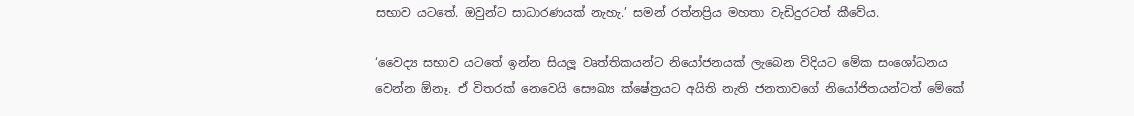සභාව යටතේ. ඔවුන්ට සාධාරණයක් නැහැ.’ සමන් රත්නප්‍රිය මහතා වැඩිදුරටත් කීවේය.

‘වෛද්‍ය සභාව යටතේ ඉන්න සියලූ‍ වෘත්තිකයන්ට නියෝජනයක් ලැබෙන විදියට මේක සංශෝධනය වෙන්න ඕනෑ. ඒ විතරක් නෙවෙයි සෞඛ්‍ය ක්ෂේත්‍රයට අයිති නැති ජනතාවගේ නියෝජිතයන්ටත් මේකේ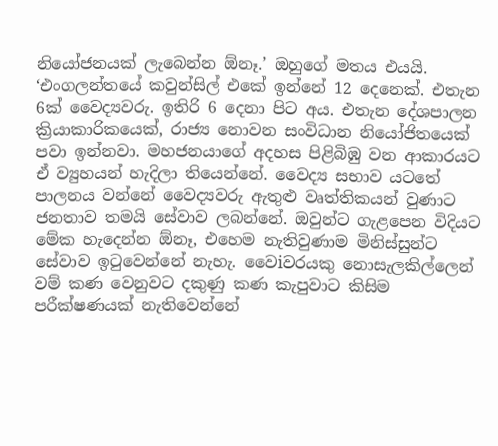නියෝජනයක් ලැබෙන්න ඕනෑ.’ ඔහුගේ මතය එයයි.
‘එංගලන්තයේ කවුන්සිල් එකේ ඉන්නේ 12 දෙනෙක්. එතැන 6ක් වෛද්‍යවරු. ඉතිරි 6 දෙනා පිට අය. එතැන දේශපාලන ක්‍රියාකාරිකයෙක්, රාජ්‍ය නොවන සංවිධාන නියෝජිතයෙක් පවා ඉන්නවා. මහජනයාගේ අදහස පිළිබිඹු වන ආකාරයට ඒ ව්‍යුහයන් හැදිලා තියෙන්නේ. වෛද්‍ය සභාව යටතේ පාලනය වන්නේ වෛද්‍යවරු ඇතුළු වෘත්තිකයන් වුණාට ජනතාව තමයි සේවාව ලබන්නේ. ඔවුන්ට ගැළපෙන විදියට මේක හැදෙන්න ඕනෑ, එහෙම නැතිවුණාම මිනිස්සුන්ට සේවාව ඉටුවෙන්නේ නැහැ. වෛiවරයකු නොසැලකිල්ලෙන් වම් කණ වෙනුවට දකුණු කණ කැපුවාට කිසිම පරීක්ෂණයක් නැතිවෙන්නේ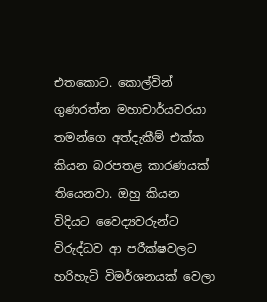එතකොට. කොල්වින් ගුණරත්න මහාචාර්යවරයා තමන්ගෙ අත්දැකීම් එක්ක කියන බරපතළ කාරණයක් තියෙනවා. ඔහු කියන විදියට වෛද්‍යවරුන්ට විරුද්ධව ආ පරීක්ෂවලට හරිහැටි විමර්ශනයක් වෙලා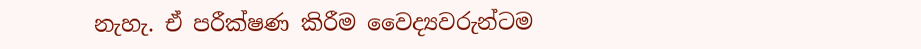නැහැ. ඒ පරීක්ෂණ කිරීම වෛද්‍යවරුන්ටම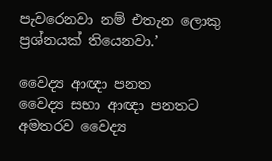පැවරෙනවා නම් එතැන ලොකු ප්‍රශ්නයක් තියෙනවා.’

වෛද්‍ය ආඥා පනත
වෛද්‍ය සභා ආඥා පනතට අමතරව වෛද්‍ය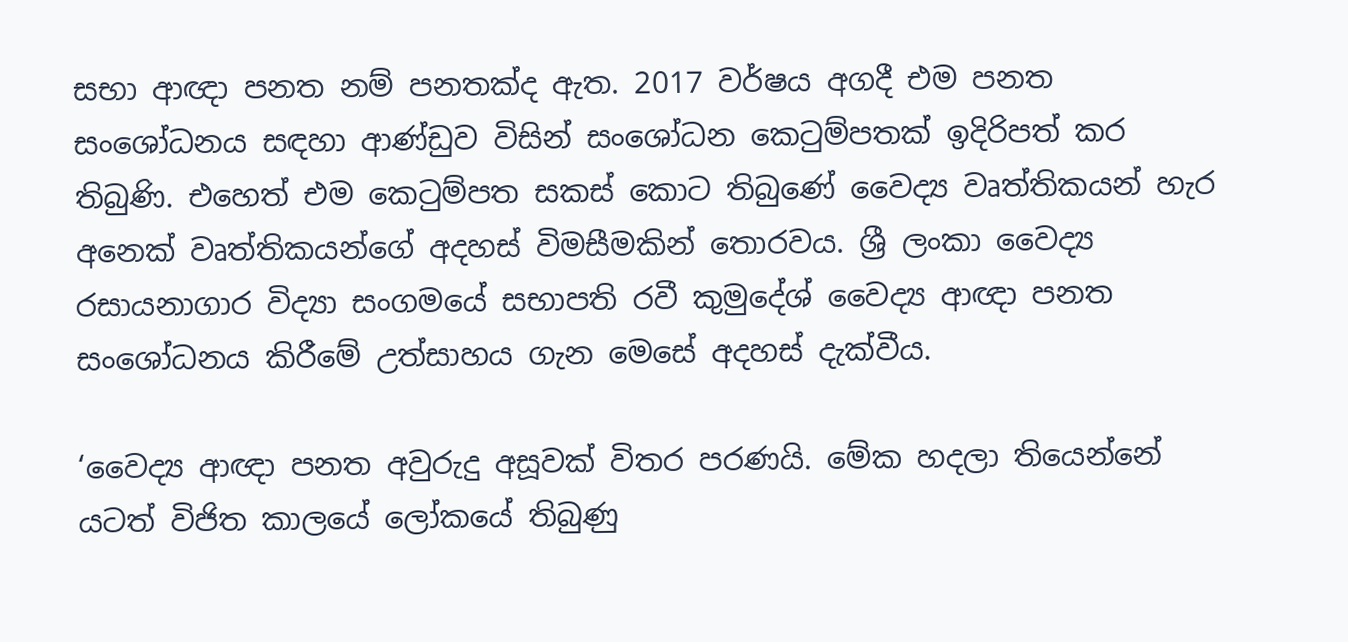සභා ආඥා පනත නම් පනතක්ද ඇත. 2017 වර්ෂය අගදී එම පනත සංශෝධනය සඳහා ආණ්ඩුව විසින් සංශෝධන කෙටුම්පතක් ඉදිරිපත් කර තිබුණි. එහෙත් එම කෙටුම්පත සකස් කොට තිබුණේ වෛද්‍ය වෘත්තිකයන් හැර අනෙක් වෘත්තිකයන්ගේ අදහස් විමසීමකින් තොරවය. ශ්‍රී ලංකා වෛද්‍ය රසායනාගාර විද්‍යා සංගමයේ සභාපති රවී කුමුදේශ් වෛද්‍ය ආඥා පනත සංශෝධනය කිරීමේ උත්සාහය ගැන මෙසේ අදහස් දැක්වීය.

‘වෛද්‍ය ආඥා පනත අවුරුදු අසූවක් විතර පරණයි. මේක හදලා තියෙන්නේ යටත් විජිත කාලයේ ලෝකයේ තිබුණු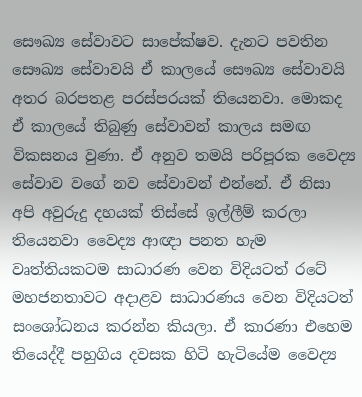සෞඛ්‍ය සේවාවට සාපේක්ෂව. දැනට පවතින සෞඛ්‍ය සේවාවයි ඒ කාලයේ සෞඛ්‍ය සේවාවයි අතර බරපතළ පරස්පරයක් තියෙනවා. මොකද ඒ කාලයේ තිබුණු සේවාවන් කාලය සමඟ විකසනය වුණා. ඒ අනුව තමයි පරිපූරක වෛද්‍ය සේවාව වගේ නව සේවාවන් එන්නේ. ඒ නිසා අපි අවුරුදු දහයක් තිස්සේ ඉල්ලීම් කරලා තියෙනවා වෛද්‍ය ආඥා පනත හැම වෘත්තියකටම සාධාරණ වෙන විදියටත් රටේ මහජනතාවට අදාළව සාධාරණය වෙන විදියටත් සංශෝධනය කරන්න කියලා. ඒ කාරණා එහෙම තියෙද්දී පහුගිය දවසක හිටි හැටියේම වෛද්‍ය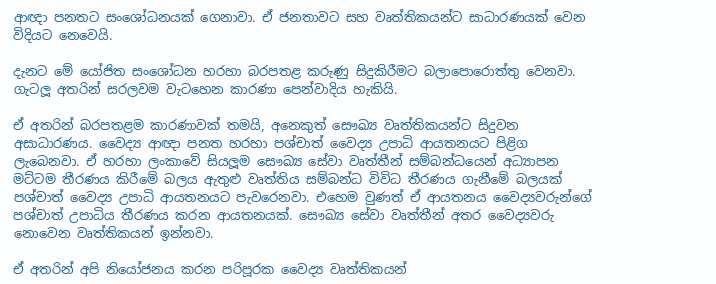ආඥා පනතට සංශෝධනයක් ගෙනාවා. ඒ ජනතාවට සහ වෘත්තිකයන්ට සාධාරණයක් වෙන විදියට නෙවෙයි.

දැනට මේ යෝජිත සංශෝධන හරහා බරපතළ කරුණු සිදුකිරීමට බලාපොරොත්තු වෙනවා. ගැටලූ‍ අතරින් සරලවම වැටහෙන කාරණා පෙන්වාදිය හැකියි.

ඒ අතරින් බරපතළම කාරණාවක් තමයි, අනෙකුත් සෞඛ්‍ය වෘත්තිකයන්ට සිදුවන අසාධාරණය. වෛද්‍ය ආඥා පනත හරහා පශ්චාත් වෛද්‍ය උපාධි ආයතනයට පිළිග ලැබෙනවා. ඒ හරහා ලංකාවේ සියලූ‍ම සෞඛ්‍ය සේවා වෘත්තීන් සම්බන්ධයෙන් අධ්‍යාපන මට්ටම තීරණය කිරීමේ බලය ඇතුළු වෘත්තිය සම්බන්ධ විවිධ තීරණය ගැනීමේ බලයක් පශ්චාත් වෛද්‍ය උපාධි ආයතනයට පැවරෙනවා. එහෙම වුණත් ඒ ආයතනය වෛද්‍යවරුන්ගේ පශ්චාත් උපාධිය තීරණය කරන ආයතනයක්. සෞඛ්‍ය සේවා වෘත්තීන් අතර වෛද්‍යවරු නොවෙන වෘත්තිකයන් ඉන්නවා.

ඒ අතරින් අපි නියෝජනය කරන පරිපූරක වෛද්‍ය වෘත්තිකයන්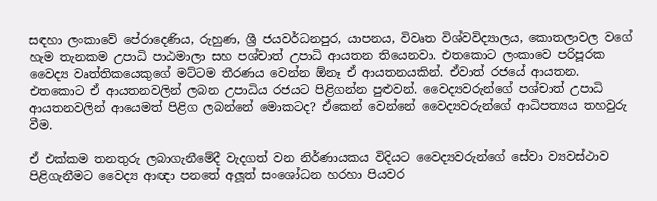සඳහා ලංකාවේ පේරාදෙණිය, රුහුණ, ශ්‍රී ජයවර්ධනපුර, යාපනය, විවෘත විශ්වවිද්‍යාලය, කොතලාවල වගේ හැම තැනකම උපාධි පාඨමාලා සහ පශ්චාත් උපාධි ආයතන තියෙනවා. එතකොට ලංකාවෙ පරිපූරක වෛද්‍ය වෘත්තිකයෙකුගේ මට්ටම තීරණය වෙන්න ඕනෑ ඒ ආයතනයකින්. ඒවාත් රජයේ ආයතන. එතකොට ඒ ආයතනවලින් ලබන උපාධිය රජයට පිළිගන්න පුළුවන්. වෛද්‍යවරුන්ගේ පශ්චාත් උපාධි ආයතනවලින් ආයෙමත් පිළිග ලබන්නේ මොකටද? ඒකෙන් වෙන්නේ වෛද්‍යවරුන්ගේ ආධිපත්‍යය තහවුරු වීම.

ඒ එක්කම තනතුරු ලබාගැනීමේදී වැදගත් වන නිර්ණායකය විදියට වෛද්‍යවරුන්ගේ සේවා ව්‍යවස්ථාව පිළිගැනීමට වෛද්‍ය ආඥා පනතේ අලූ‍ත් සංශෝධන හරහා පියවර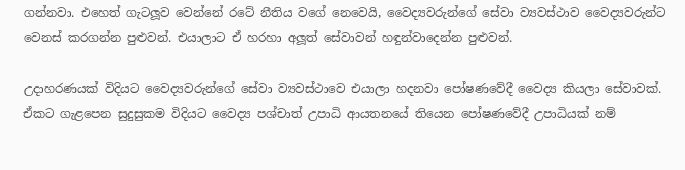ගන්නවා. එහෙත් ගැටලූ‍ව වෙන්නේ රටේ නීතිය වගේ නෙවෙයි, වෛද්‍යවරුන්ගේ සේවා ව්‍යවස්ථාව වෛද්‍යවරුන්ට වෙනස් කරගන්න පුළුවන්. එයාලාට ඒ හරහා අලූ‍ත් සේවාවන් හඳුන්වාදෙන්න පුළුවන්.

උදාහරණයක් විදියට වෛද්‍යවරුන්ගේ සේවා ව්‍යවස්ථාවෙ එයාලා හදනවා පෝෂණවේදී වෛද්‍ය කියලා සේවාවක්. ඒකට ගැළපෙන සුදුසුකම විදියට වෛද්‍ය පශ්චාත් උපාධි ආයතනයේ තියෙන පෝෂණවේදී උපාධියක් නම්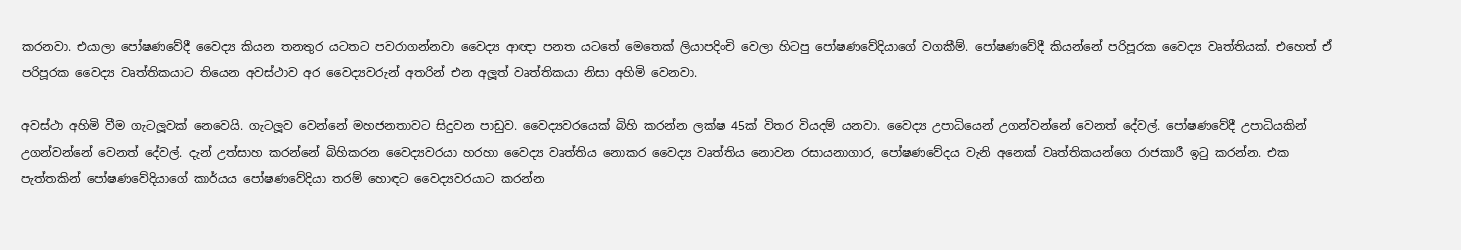කරනවා. එයාලා පෝෂණවේදී වෛද්‍ය කියන තනතුර යටතට පවරාගන්නවා වෛද්‍ය ආඥා පනත යටතේ මෙතෙක් ලියාපදිංචි වෙලා හිටපු පෝෂණවේදියාගේ වගකීම්. පෝෂණවේදී කියන්නේ පරිපූරක වෛද්‍ය වෘත්තියක්. එහෙත් ඒ පරිපූරක වෛද්‍ය වෘත්තිකයාට තියෙන අවස්ථාව අර වෛද්‍යවරුන් අතරින් එන අලූ‍ත් වෘත්තිකයා නිසා අහිමි වෙනවා.

අවස්ථා අහිමි වීම ගැටලූ‍වක් නෙවෙයි. ගැටලූ‍ව වෙන්නේ මහජනතාවට සිදුවන පාඩුව. වෛද්‍යවරයෙක් බිහි කරන්න ලක්ෂ 45ක් විතර වියදම් යනවා. වෛද්‍ය උපාධියෙන් උගන්වන්නේ වෙනත් දේවල්. පෝෂණවේදී උපාධියකින් උගන්වන්නේ වෙනත් දේවල්. දැන් උත්සාහ කරන්නේ බිහිකරන වෛද්‍යවරයා හරහා වෛද්‍ය වෘත්තිය නොකර වෛද්‍ය වෘත්තිය නොවන රසායනාගාර, පෝෂණවේදය වැනි අනෙක් වෘත්තිකයන්ගෙ රාජකාරී ඉටු කරන්න. එක පැත්තකින් පෝෂණවේදියාගේ කාර්යය පෝෂණවේදියා තරම් හොඳට වෛද්‍යවරයාට කරන්න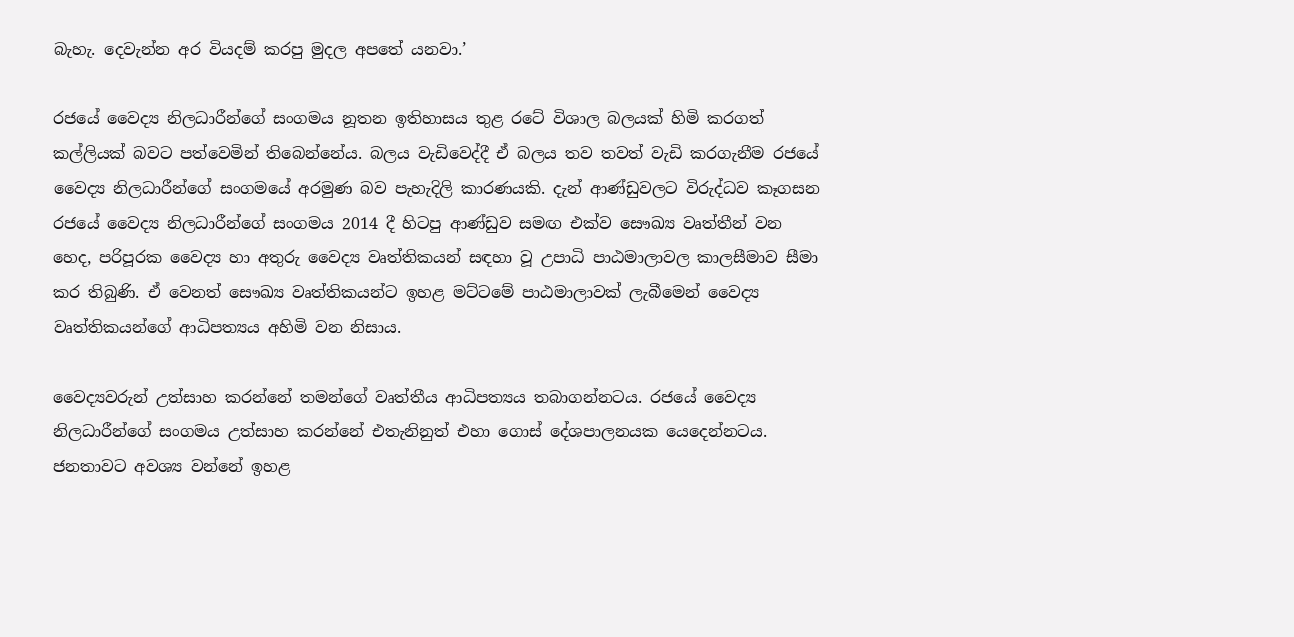බැහැ. දෙවැන්න අර වියදම් කරපු මුදල අපතේ යනවා.’

රජයේ වෛද්‍ය නිලධාරීන්ගේ සංගමය නූතන ඉතිහාසය තුළ රටේ විශාල බලයක් හිමි කරගත් කල්ලියක් බවට පත්වෙමින් තිබෙන්නේය. බලය වැඩිවෙද්දී ඒ බලය තව තවත් වැඩි කරගැනීම රජයේ වෛද්‍ය නිලධාරීන්ගේ සංගමයේ අරමුණ බව පැහැදිලි කාරණයකි. දැන් ආණ්ඩුවලට විරුද්ධව කෑගසන රජයේ වෛද්‍ය නිලධාරීන්ගේ සංගමය 2014 දී හිටපු ආණ්ඩුව සමඟ එක්ව සෞඛ්‍ය වෘත්තීන් වන හෙද, පරිපූරක වෛද්‍ය හා අතුරු වෛද්‍ය වෘත්තිකයන් සඳහා වූ උපාධි පාඨමාලාවල කාලසීමාව සීමා කර තිබුණි. ඒ වෙනත් සෞඛ්‍ය වෘත්තිකයන්ට ඉහළ මට්ටමේ පාඨමාලාවක් ලැබීමෙන් වෛද්‍ය වෘත්තිකයන්ගේ ආධිපත්‍යය අහිමි වන නිසාය.

වෛද්‍යවරුන් උත්සාහ කරන්නේ තමන්ගේ වෘත්තීය ආධිපත්‍යය තබාගන්නටය. රජයේ වෛද්‍ය නිලධාරීන්ගේ සංගමය උත්සාහ කරන්නේ එතැනිනුත් එහා ගොස් දේශපාලනයක යෙදෙන්නටය. ජනතාවට අවශ්‍ය වන්නේ ඉහළ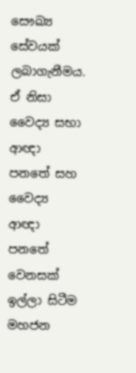සෞඛ්‍ය සේවයක් ලබාගැනීමය. ඒ නිසා වෛද්‍ය සභා ආඥා පනතේ සහ වෛද්‍ය ආඥා පනතේ වෙනසක් ඉල්ලා සිටීම මහජන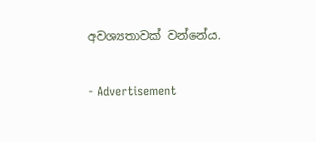අවශ්‍යතාවක් වන්නේය.

- Advertisement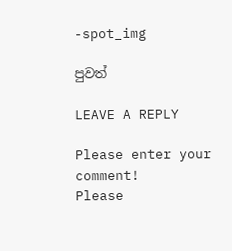-spot_img

පුවත්

LEAVE A REPLY

Please enter your comment!
Please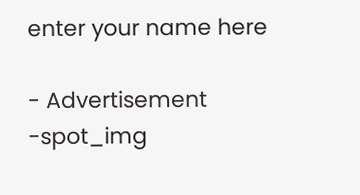enter your name here

- Advertisement -spot_img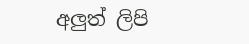අලුත් ලිපි